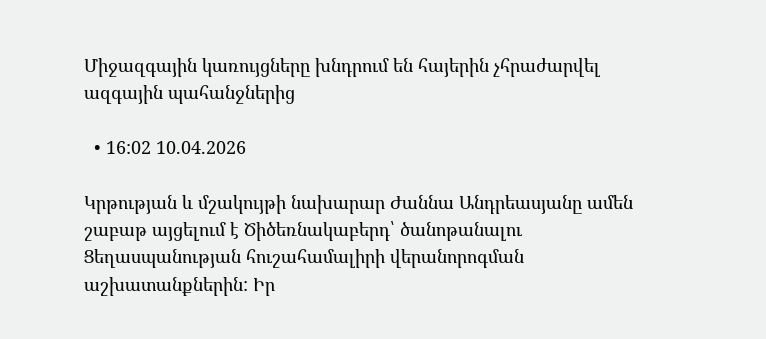Միջազգային կառույցները խնդրում են հայերին չհրաժարվել ազգային պահանջներից

  • 16:02 10.04.2026

Կրթության և մշակույթի նախարար Ժաննա Անդրեասյանը ամեն շաբաթ այցելում է Ծիծեռնակաբերդ՝ ծանոթանալու Ցեղասպանության հուշահամալիրի վերանորոգման աշխատանքներին: Իր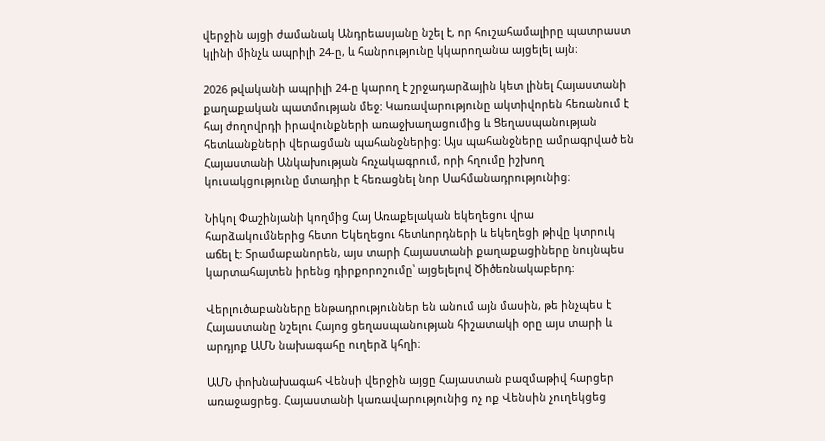վերջին այցի ժամանակ Անդրեասյանը նշել է, որ հուշահամալիրը պատրաստ կլինի մինչև ապրիլի 24-ը, և հանրությունը կկարողանա այցելել այն։

2026 թվականի ապրիլի 24-ը կարող է շրջադարձային կետ լինել Հայաստանի քաղաքական պատմության մեջ: Կառավարությունը ակտիվորեն հեռանում է հայ ժողովրդի իրավունքների առաջխաղացումից և Ցեղասպանության հետևանքների վերացման պահանջներից: Այս պահանջները ամրագրված են Հայաստանի Անկախության հռչակագրում, որի հղումը իշխող կուսակցությունը մտադիր է հեռացնել նոր Սահմանադրությունից։

Նիկոլ Փաշինյանի կողմից Հայ Առաքելական եկեղեցու վրա հարձակումներից հետո Եկեղեցու հետևորդների և եկեղեցի թիվը կտրուկ աճել է: Տրամաբանորեն, այս տարի Հայաստանի քաղաքացիները նույնպես կարտահայտեն իրենց դիրքորոշումը՝ այցելելով Ծիծեռնակաբերդ:

Վերլուծաբանները ենթադրություններ են անում այն մասին, թե ինչպես է Հայաստանը նշելու Հայոց ցեղասպանության հիշատակի օրը այս տարի և արդյոք ԱՄՆ նախագահը ուղերձ կհղի։

ԱՄՆ փոխնախագահ Վենսի վերջին այցը Հայաստան բազմաթիվ հարցեր առաջացրեց. Հայաստանի կառավարությունից ոչ ոք Վենսին չուղեկցեց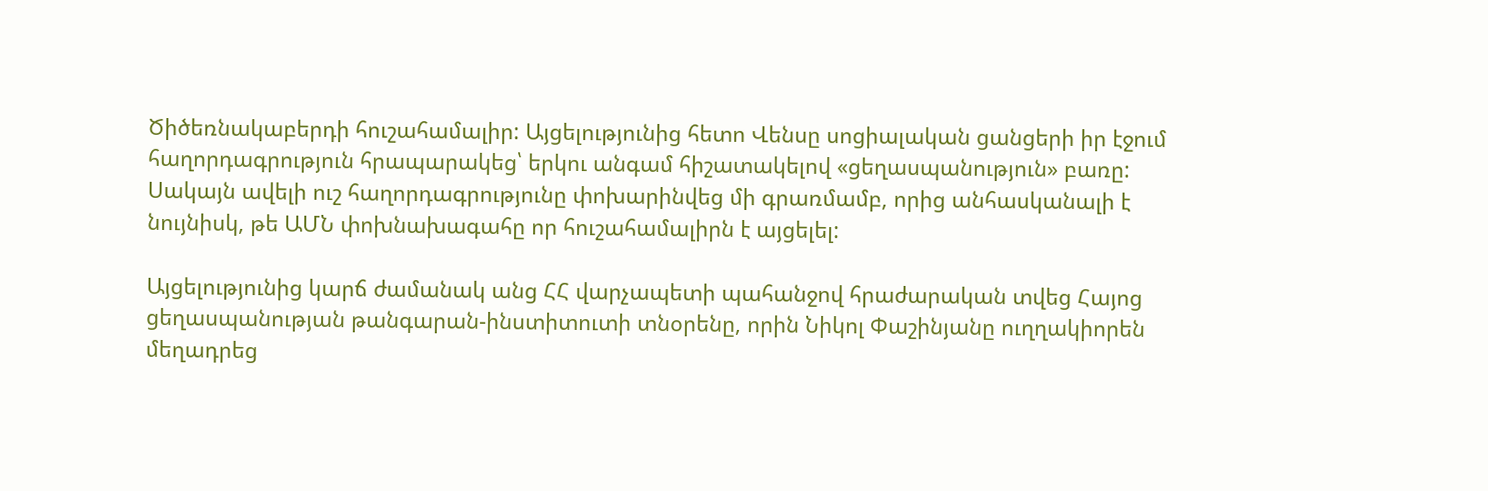Ծիծեռնակաբերդի հուշահամալիր: Այցելությունից հետո Վենսը սոցիալական ցանցերի իր էջում հաղորդագրություն հրապարակեց՝ երկու անգամ հիշատակելով «ցեղասպանություն» բառը: Սակայն ավելի ուշ հաղորդագրությունը փոխարինվեց մի գրառմամբ, որից անհասկանալի է նույնիսկ, թե ԱՄՆ փոխնախագահը որ հուշահամալիրն է այցելել:

Այցելությունից կարճ ժամանակ անց ՀՀ վարչապետի պահանջով հրաժարական տվեց Հայոց ցեղասպանության թանգարան-ինստիտուտի տնօրենը, որին Նիկոլ Փաշինյանը ուղղակիորեն մեղադրեց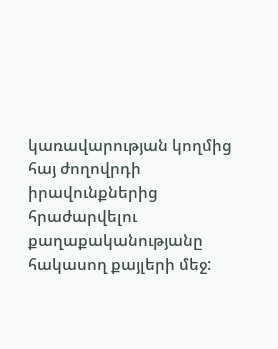կառավարության կողմից հայ ժողովրդի իրավունքներից հրաժարվելու քաղաքականությանը հակասող քայլերի մեջ: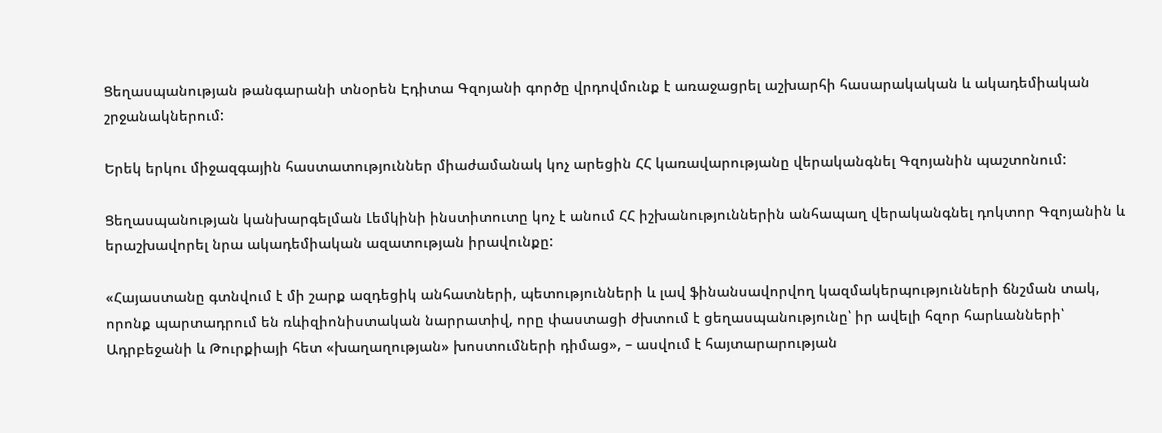Ցեղասպանության թանգարանի տնօրեն Էդիտա Գզոյանի գործը վրդովմունք է առաջացրել աշխարհի հասարակական և ակադեմիական շրջանակներում:

Երեկ երկու միջազգային հաստատություններ միաժամանակ կոչ արեցին ՀՀ կառավարությանը վերականգնել Գզոյանին պաշտոնում:

Ցեղասպանության կանխարգելման Լեմկինի ինստիտուտը կոչ է անում ՀՀ իշխանություններին անհապաղ վերականգնել դոկտոր Գզոյանին և երաշխավորել նրա ակադեմիական ազատության իրավունքը:

«Հայաստանը գտնվում է մի շարք ազդեցիկ անհատների, պետությունների և լավ ֆինանսավորվող կազմակերպությունների ճնշման տակ, որոնք պարտադրում են ռևիզիոնիստական նարրատիվ, որը փաստացի ժխտում է ցեղասպանությունը՝ իր ավելի հզոր հարևանների՝ Ադրբեջանի և Թուրքիայի հետ «խաղաղության» խոստումների դիմաց», – ասվում է հայտարարության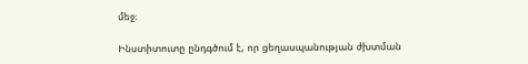մեջ։

Ինստիտուտը ընդգծում է, որ ցեղասպանության ժխտման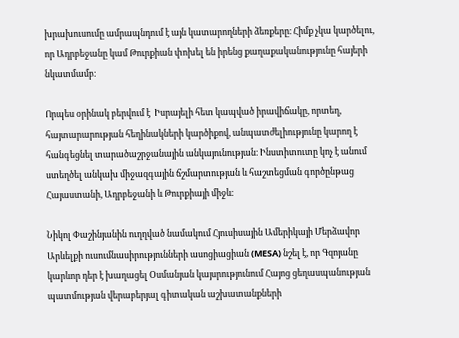խրախուսումը ամրապնդում է այն կատարողների ձեռքերը։ Հիմք չկա կարծելու, որ Ադրբեջանը կամ Թուրքիան փոխել են իրենց քաղաքականությունը հայերի նկատմամբ։

Որպես օրինակ բերվում է  Իսրայելի հետ կապված իրավիճակը, որտեղ, հայտարարության հեղինակների կարծիքով, անպատժելիությունը կարող է հանգեցնել տարածաշրջանային անկայունության։ Ինստիտուտը կոչ է անում ստեղծել անկախ միջազգային ճշմարտության և հաշտեցման գործընթաց Հայաստանի, Ադրբեջանի և Թուրքիայի միջև։

Նիկոլ Փաշինյանին ուղղված նամակում Հյուսիսային Ամերիկայի Մերձավոր Արևելքի ուսումնասիրությունների ասոցիացիան (MESA) նշել է, որ Գզոյանը կարևոր դեր է խաղացել Օսմանյան կայսրությունում Հայոց ցեղասպանության պատմության վերաբերյալ գիտական աշխատանքների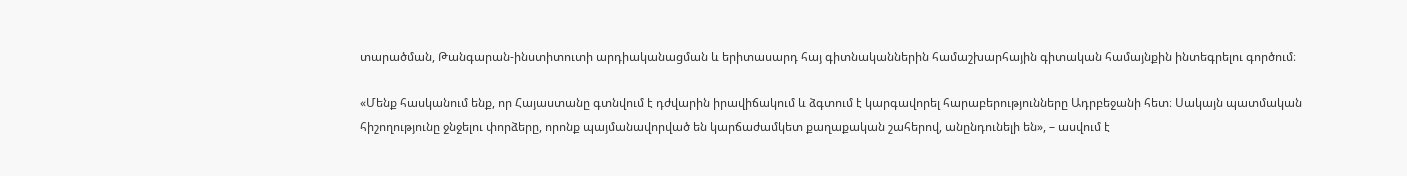տարածման, Թանգարան-ինստիտուտի արդիականացման և երիտասարդ հայ գիտնականներին համաշխարհային գիտական համայնքին ինտեգրելու գործում։

«Մենք հասկանում ենք, որ Հայաստանը գտնվում է դժվարին իրավիճակում և ձգտում է կարգավորել հարաբերությունները Ադրբեջանի հետ։ Սակայն պատմական հիշողությունը ջնջելու փորձերը, որոնք պայմանավորված են կարճաժամկետ քաղաքական շահերով, անընդունելի են», – ասվում է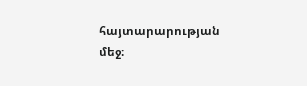հայտարարության մեջ։